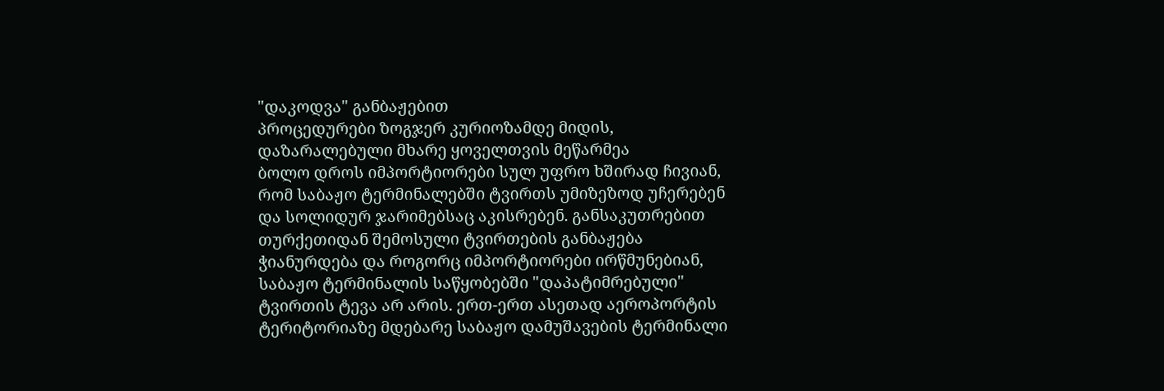"დაკოდვა" განბაჟებით
პროცედურები ზოგჯერ კურიოზამდე მიდის, დაზარალებული მხარე ყოველთვის მეწარმეა
ბოლო დროს იმპორტიორები სულ უფრო ხშირად ჩივიან, რომ საბაჟო ტერმინალებში ტვირთს უმიზეზოდ უჩერებენ და სოლიდურ ჯარიმებსაც აკისრებენ. განსაკუთრებით თურქეთიდან შემოსული ტვირთების განბაჟება ჭიანურდება და როგორც იმპორტიორები ირწმუნებიან, საბაჟო ტერმინალის საწყობებში "დაპატიმრებული" ტვირთის ტევა არ არის. ერთ-ერთ ასეთად აეროპორტის ტერიტორიაზე მდებარე საბაჟო დამუშავების ტერმინალი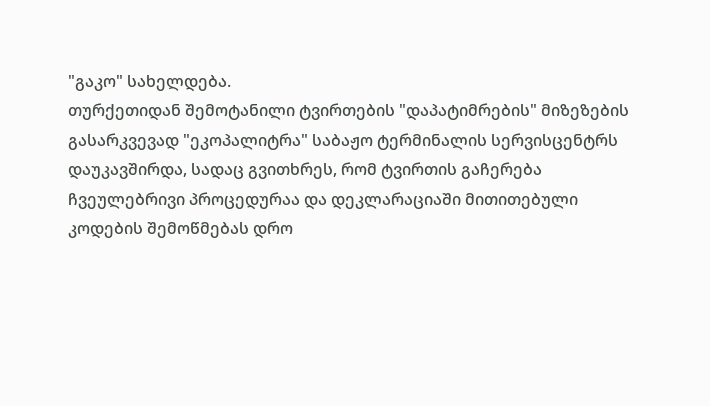"გაკო" სახელდება.
თურქეთიდან შემოტანილი ტვირთების "დაპატიმრების" მიზეზების გასარკვევად "ეკოპალიტრა" საბაჟო ტერმინალის სერვისცენტრს დაუკავშირდა, სადაც გვითხრეს, რომ ტვირთის გაჩერება ჩვეულებრივი პროცედურაა და დეკლარაციაში მითითებული კოდების შემოწმებას დრო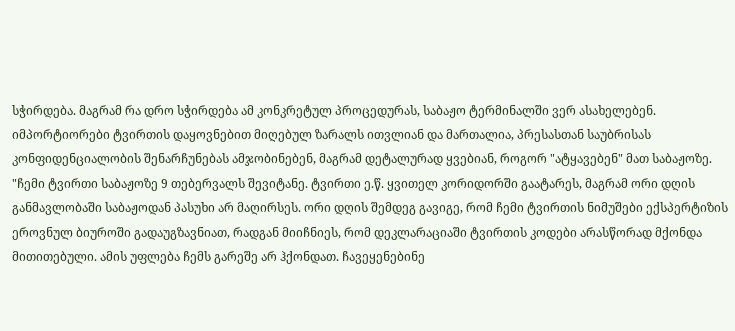სჭირდება. მაგრამ რა დრო სჭირდება ამ კონკრეტულ პროცედურას, საბაჟო ტერმინალში ვერ ასახელებენ.
იმპორტიორები ტვირთის დაყოვნებით მიღებულ ზარალს ითვლიან და მართალია, პრესასთან საუბრისას კონფიდენციალობის შენარჩუნებას ამჯობინებენ, მაგრამ დეტალურად ყვებიან, როგორ "ატყავებენ" მათ საბაჟოზე.
"ჩემი ტვირთი საბაჟოზე 9 თებერვალს შევიტანე. ტვირთი ე.წ. ყვითელ კორიდორში გაატარეს, მაგრამ ორი დღის განმავლობაში საბაჟოდან პასუხი არ მაღირსეს. ორი დღის შემდეგ გავიგე, რომ ჩემი ტვირთის ნიმუშები ექსპერტიზის ეროვნულ ბიუროში გადაუგზავნიათ, რადგან მიიჩნიეს, რომ დეკლარაციაში ტვირთის კოდები არასწორად მქონდა მითითებული. ამის უფლება ჩემს გარეშე არ ჰქონდათ. ჩავეყენებინე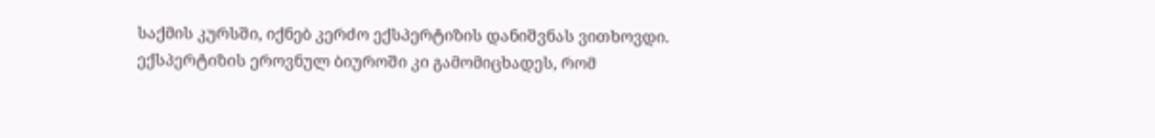საქმის კურსში, იქნებ კერძო ექსპერტიზის დანიშვნას ვითხოვდი. ექსპერტიზის ეროვნულ ბიუროში კი გამომიცხადეს, რომ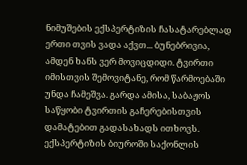ნიმუშების ექსპერტიზის ჩასატარებლად ერთი თვის ვადა აქვთ... ბუნებრივია, ამდენ ხანს ვერ მოვიცდიდი. ტვირთი იმისთვის შემოვიტანე, რომ წარმოებაში უნდა ჩამეშვა. გარდა ამისა, საბაჟოს საწყობი ტვირთის გაჩერებისთვის დამატებით გადასახადს ითხოვს.
ექსპერტიზის ბიუროში საქონლის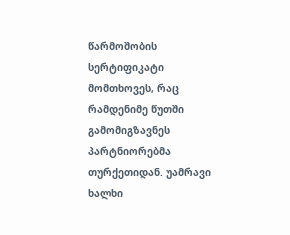წარმოშობის სერტიფიკატი მომთხოვეს, რაც რამდენიმე წუთში გამომიგზავნეს პარტნიორებმა თურქეთიდან. უამრავი ხალხი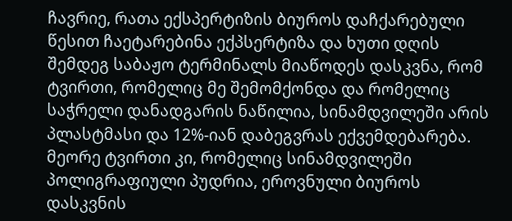ჩავრიე, რათა ექსპერტიზის ბიუროს დაჩქარებული წესით ჩაეტარებინა ექპსერტიზა და ხუთი დღის შემდეგ საბაჟო ტერმინალს მიაწოდეს დასკვნა, რომ ტვირთი, რომელიც მე შემომქონდა და რომელიც საჭრელი დანადგარის ნაწილია, სინამდვილეში არის პლასტმასი და 12%-იან დაბეგვრას ექვემდებარება. მეორე ტვირთი კი, რომელიც სინამდვილეში პოლიგრაფიული პუდრია, ეროვნული ბიუროს დასკვნის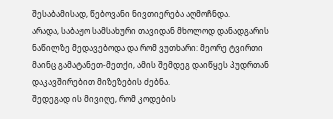შესაბამისად, წებოვანი ნივთიერება აღმოჩნდა.
არადა, საბაჟო სამსახური თავიდან მხოლოდ დანადგარის ნაწილზე მედავებოდა და რომ ვუთხარი: მეორე ტვირთი მაინც გამატანეთ-მეთქი, ამის შემდეგ დაიწყეს პუდრთან დაკავშირებით მიზეზების ძებნა.
შედეგად ის მივიღე, რომ კოდების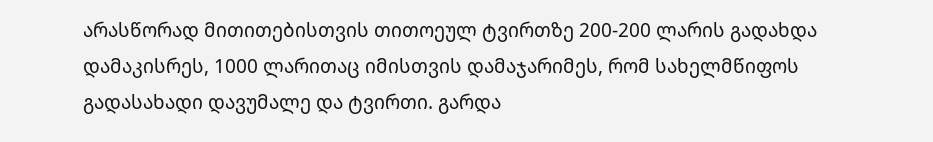არასწორად მითითებისთვის თითოეულ ტვირთზე 200-200 ლარის გადახდა დამაკისრეს, 1000 ლარითაც იმისთვის დამაჯარიმეს, რომ სახელმწიფოს გადასახადი დავუმალე და ტვირთი. გარდა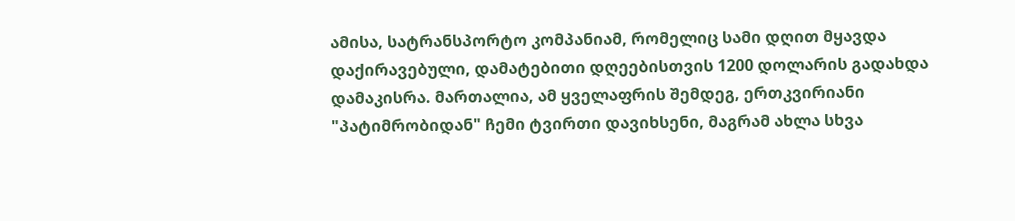ამისა, სატრანსპორტო კომპანიამ, რომელიც სამი დღით მყავდა დაქირავებული, დამატებითი დღეებისთვის 1200 დოლარის გადახდა დამაკისრა. მართალია, ამ ყველაფრის შემდეგ, ერთკვირიანი "პატიმრობიდან" ჩემი ტვირთი დავიხსენი, მაგრამ ახლა სხვა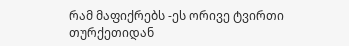რამ მაფიქრებს -ეს ორივე ტვირთი თურქეთიდან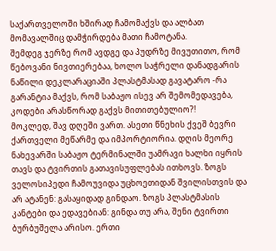საქართველოში ხშირად ჩამომაქვს და ალბათ მომავალშიც დამჭირდება მათი ჩამოტანა.
შემდეგ ჯერზე რომ ავდგე და პუდრზე მივუთითო, რომ წებოვანი ნივთიერებაა, ხოლო საჭრელი დანადგარის ნაწილი დეკლარაციაში პლასტმასად გავატარო -რა გარანტია მაქვს, რომ საბაჟო ისევ არ შემომედავება, კოდები არასწორად გაქვს მითითებულიო?!
მოკლედ, შავ დღეში ვართ. ასეთი წნეხის ქვეშ ბევრი ქართველი მეწარმე და იმპორტიორია. დღის მეორე ნახევარში საბაჟო ტერმინალში უამრავი ხალხი იყრის თავს და ტვირთის გათავისუფლებას ითხოვს. ზოგს ველოსიპედი ჩამოუვიდა უცხოეთიდან შვილისთვის და არ ატანენ: გასაყიდად გინდაო. ზოგს პლასტმასის კანტები და ედავებიან: გინდა თუ არა, შენი ტვირთი ბურბუშელა არისო. ერთი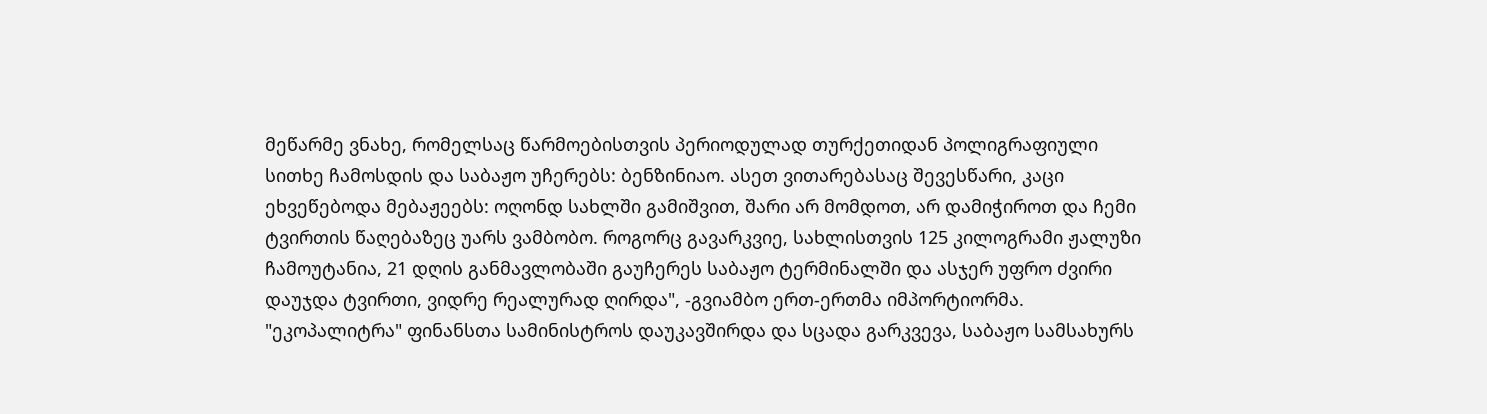მეწარმე ვნახე, რომელსაც წარმოებისთვის პერიოდულად თურქეთიდან პოლიგრაფიული სითხე ჩამოსდის და საბაჟო უჩერებს: ბენზინიაო. ასეთ ვითარებასაც შევესწარი, კაცი ეხვეწებოდა მებაჟეებს: ოღონდ სახლში გამიშვით, შარი არ მომდოთ, არ დამიჭიროთ და ჩემი ტვირთის წაღებაზეც უარს ვამბობო. როგორც გავარკვიე, სახლისთვის 125 კილოგრამი ჟალუზი ჩამოუტანია, 21 დღის განმავლობაში გაუჩერეს საბაჟო ტერმინალში და ასჯერ უფრო ძვირი დაუჯდა ტვირთი, ვიდრე რეალურად ღირდა", -გვიამბო ერთ-ერთმა იმპორტიორმა.
"ეკოპალიტრა" ფინანსთა სამინისტროს დაუკავშირდა და სცადა გარკვევა, საბაჟო სამსახურს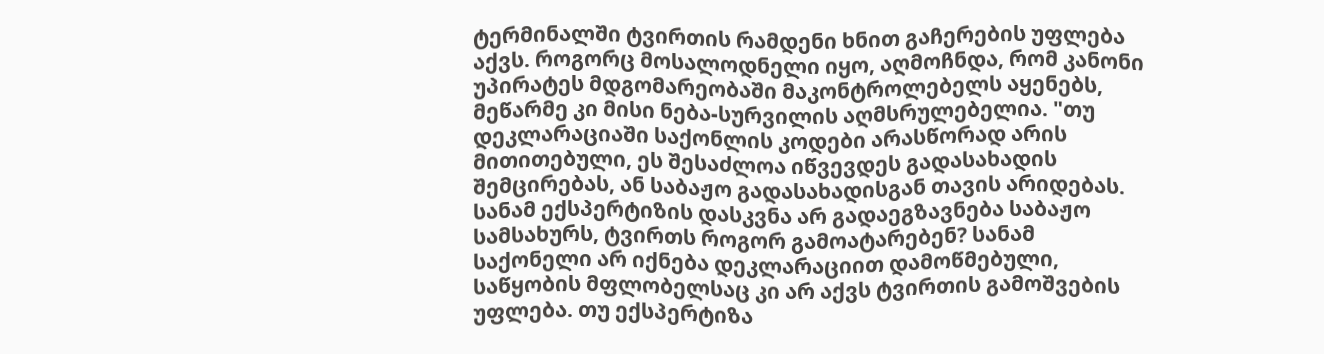ტერმინალში ტვირთის რამდენი ხნით გაჩერების უფლება აქვს. როგორც მოსალოდნელი იყო, აღმოჩნდა, რომ კანონი უპირატეს მდგომარეობაში მაკონტროლებელს აყენებს, მეწარმე კი მისი ნება-სურვილის აღმსრულებელია. "თუ დეკლარაციაში საქონლის კოდები არასწორად არის მითითებული, ეს შესაძლოა იწვევდეს გადასახადის შემცირებას, ან საბაჟო გადასახადისგან თავის არიდებას. სანამ ექსპერტიზის დასკვნა არ გადაეგზავნება საბაჟო სამსახურს, ტვირთს როგორ გამოატარებენ? სანამ საქონელი არ იქნება დეკლარაციით დამოწმებული, საწყობის მფლობელსაც კი არ აქვს ტვირთის გამოშვების უფლება. თუ ექსპერტიზა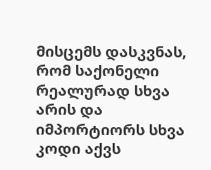მისცემს დასკვნას, რომ საქონელი რეალურად სხვა არის და იმპორტიორს სხვა კოდი აქვს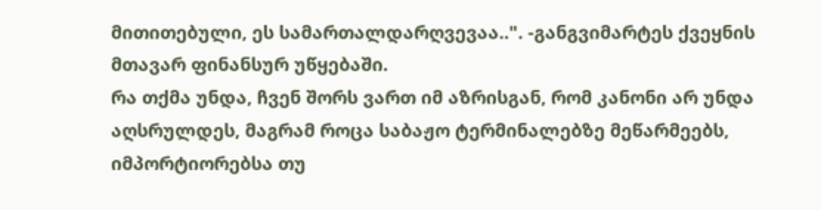მითითებული, ეს სამართალდარღვევაა..". -განგვიმარტეს ქვეყნის მთავარ ფინანსურ უწყებაში.
რა თქმა უნდა, ჩვენ შორს ვართ იმ აზრისგან, რომ კანონი არ უნდა აღსრულდეს, მაგრამ როცა საბაჟო ტერმინალებზე მეწარმეებს, იმპორტიორებსა თუ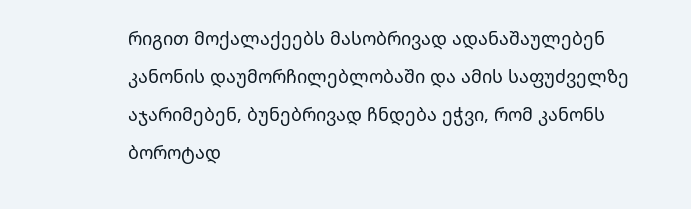რიგით მოქალაქეებს მასობრივად ადანაშაულებენ კანონის დაუმორჩილებლობაში და ამის საფუძველზე აჯარიმებენ, ბუნებრივად ჩნდება ეჭვი, რომ კანონს ბოროტად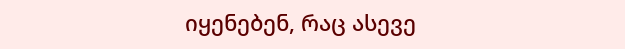იყენებენ, რაც ასევე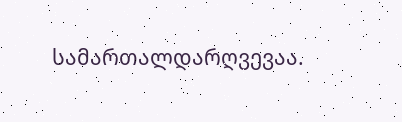სამართალდარღვევაა.